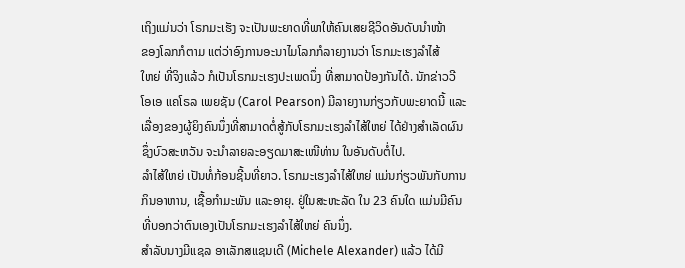ເຖິງແມ່ນວ່າ ໂຣກມະເຮັງ ຈະເປັນພະຍາດທີ່ພາໃຫ້ຄົນເສຍຊີວິດອັນດັບນໍາໜ້າ
ຂອງໂລກກໍຕາມ ແຕ່ວ່າອົງການອະນາໄມໂລກກໍລາຍງານວ່າ ໂຣກມະເຮງລໍາໄສ້
ໃຫຍ່ ທີ່ຈິງແລ້ວ ກໍເປັນໂຣກມະເຮງປະເພດນຶ່ງ ທີ່ສາມາດປ້ອງກັນໄດ້. ນັກຂ່າວວີ
ໂອເອ ແຄໂຣລ ເພຍຊັນ (Carol Pearson) ມີລາຍງານກ່ຽວກັບພະຍາດນີ້ ແລະ
ເລື່ອງຂອງຜູ້ຍິງຄົນນຶ່ງທີ່ສາມາດຕໍ່ສູ້ກັບໂຣກມະເຮງລໍາໄສ້ໃຫຍ່ ໄດ້ຢ່າງສໍາເລັດຜົນ
ຊຶ່ງບົວສະຫວັນ ຈະນໍາລາຍລະອຽດມາສະເໜີທ່ານ ໃນອັນດັບຕໍ່ໄປ.
ລໍາໄສ້ໃຫຍ່ ເປັນທໍ່ກ້ອນຊີ້ນທີ່ຍາວ. ໂຣກມະເຮງລໍາໄສ້ໃຫຍ່ ແມ່ນກ່ຽວພັນກັບການ
ກິນອາຫານ, ເຊື້ອກໍາມະພັນ ແລະອາຍຸ. ຢູ່ໃນສະຫະລັດ ໃນ 23 ຄົນໃດ ແມ່ນມີຄົນ
ທີ່ບອກວ່າຕົນເອງເປັນໂຣກມະເຮງລໍາໄສ້ໃຫຍ່ ຄົນນຶ່ງ.
ສໍາລັບນາງມີແຊລ ອາເລັກສແຊນເດີ (Michele Alexander) ແລ້ວ ໄດ້ມີ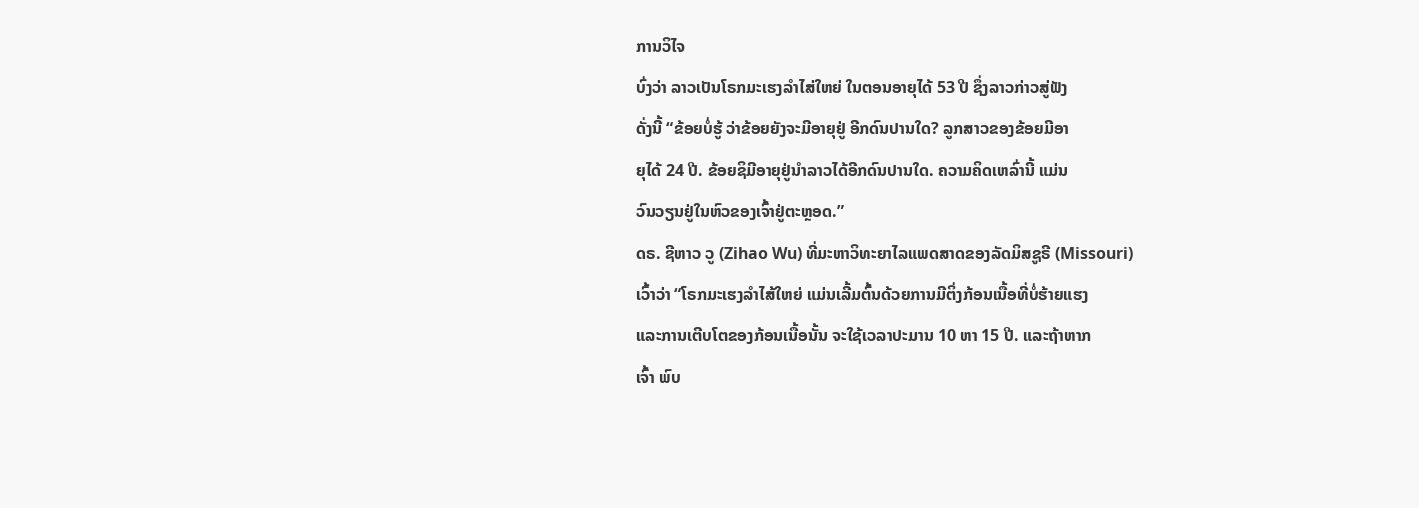ການວິໄຈ
ບົ່ງວ່າ ລາວເປັນໂຣກມະເຮງລໍາໄສ່ໃຫຍ່ ໃນຕອນອາຍຸໄດ້ 53 ປີ ຊຶ່ງລາວກ່າວສູ່ຟັງ
ດັ່ງນີ້ “ຂ້ອຍບໍ່ຮູ້ ວ່າຂ້ອຍຍັງຈະມີອາຍຸຢູ່ ອີກດົນປານໃດ? ລູກສາວຂອງຂ້ອຍມີອາ
ຍຸໄດ້ 24 ປີ. ຂ້ອຍຊິມີອາຍຸຢູ່ນຳລາວໄດ້ອີກດົນປານໃດ. ຄວາມຄິດເຫລົ່ານີ້ ແມ່ນ
ວົນວຽນຢູ່ໃນຫົວຂອງເຈົ້າຢູ່ຕະຫຼອດ.”
ດຣ. ຊີຫາວ ວູ (Zihao Wu) ທີ່ມະຫາວິທະຍາໄລແພດສາດຂອງລັດມິສຊູຣີ (Missouri)
ເວົ້າວ່າ “ໂຣກມະເຮງລໍາໄສ້ໃຫຍ່ ແມ່ນເລີ້ມຕົ້ນດ້ວຍການມີຕິ່ງກ້ອນເນື້ອທີ່ບໍ່ຮ້າຍແຮງ
ແລະການເຕີບໂຕຂອງກ້ອນເນື້ອນັ້ນ ຈະໃຊ້ເວລາປະມານ 10 ຫາ 15 ປີ. ແລະຖ້າຫາກ
ເຈົ້າ ພົບ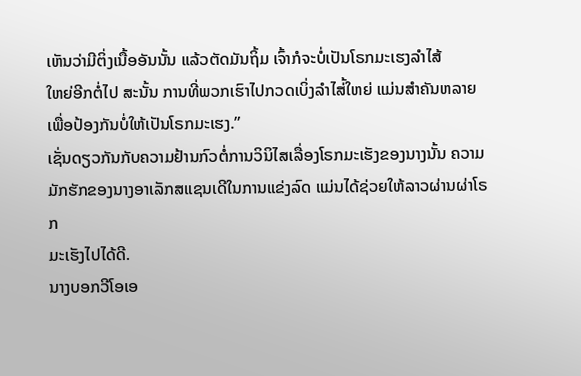ເຫັນວ່າມີຕິ່ງເນື້ອອັນນັ້ນ ແລ້ວຕັດມັນຖິ້ມ ເຈົ້າກໍຈະບໍ່ເປັນໂຣກມະເຮງລໍາໄສ້
ໃຫຍ່ອີກຕໍ່ໄປ ສະນັ້ນ ການທີ່ພວກເຮົາໄປກວດເບິ່ງລໍາໄສ່້ໃຫຍ່ ແມ່ນສໍາຄັນຫລາຍ
ເພື່ອປ້ອງກັນບໍ່ໃຫ້ເປັນໂຣກມະເຮງ.”
ເຊັ່ນດຽວກັນກັບຄວາມຢ້ານກົວຕໍ່ການວິນິໄສເລື່ອງໂຣກມະເຮັງຂອງນາງນັ້ນ ຄວາມ
ມັກຮັກຂອງນາງອາເລັກສແຊນເດີໃນການແຂ່ງລົດ ແມ່ນໄດ້ຊ່ວຍໃຫ້ລາວຜ່ານຜ່າໂຣກ
ມະເຮັງໄປໄດ້ດີ.
ນາງບອກວີໂອເອ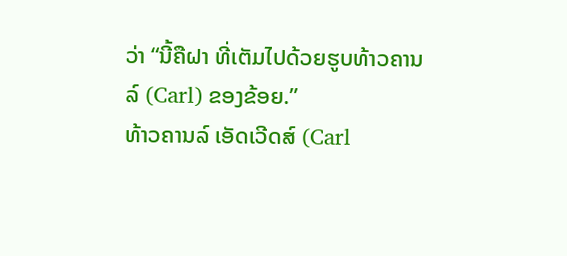ວ່າ “ນີ້ຄືຝາ ທີ່ເຕັມໄປດ້ວຍຮູບທ້າວຄານລ໌ (Carl) ຂອງຂ້ອຍ.”
ທ້າວຄານລ໌ ເອັດເວີດສ໌ (Carl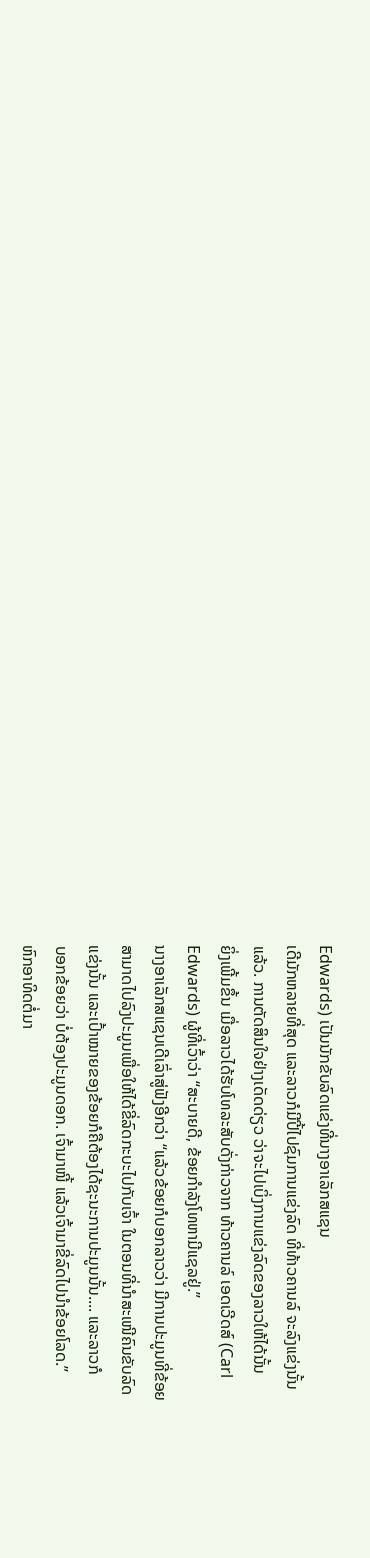Edwards) ເປັນນັກຂັບລົດແຂ່ງທີ່ນາງອາເລັກສແຊນ
ເດີມັກຫລາຍທີ່ສຸດ ແລະລາວກໍມີປີ້ໄປຊົມການແຂ່ງລົດ ທີ່ທ້າວຄານລ໌ ຈະລົງແຂ່ງນັ້ນ
ແລ້ວ. ການຕັດສິນໃຈຢ່າງເດັດດ່ຽວ ວ່າຈະໄປເບິ່ງການແຂ່ງລົດຂອງລາວໃຫ້ໄດ້ນັ້ນ
ຍິ່ງເພີ້ມຂຶ້ນ ເມື່ອລາວໄດ້ຮັບໂທລະສັບດັ່ງກ່າວຈາກ ທ້າວຄານລ໌ ເອດເວີດສ໌ (Carl
Edwards) ຜູ້ທີ່ເວົ້າວ່າ “ສະບາຍດີ, ຂ້ອຍກໍາລັງໂທຫາມີແຊລຢູ່.”
ນາງອາເລັກສແຊນເດີເລົ່າສູ່ຟັງອີກວ່າ “ແລ້ວຂ້ອຍກໍບອກລາວວ່າ ມີການປະມູນທີ່ຂ້ອຍ
ສາມາດໄປລົງປະມູນເພື່ອໃຫ້ໄດ້ຂີ່ລົດກະບະໄປກັບເຈົ້າ ໃນຕອນທີ່ນໍາສະເໜີຄົນຂັບລົດ
ແຂ່ງນັ້ນ ແລະເປົ້າໝາຍຂອງຂ້ອຍກໍຄືຕ້ອງໄດ້ຊະນະການປະມູນນັ້ນ.... ແລະລາວກໍ
ບອກຂ້ອຍວ່າ ບໍ່ຕ້ອງປະມູນດອກ. ເຈົ້າມາໜີ້ ແລ້ວເຈົ້າມາຂີ່ລົດໄປນໍາຂ້ອຍໂລດ.”
ຫົກອາທິດຕໍ່ມາ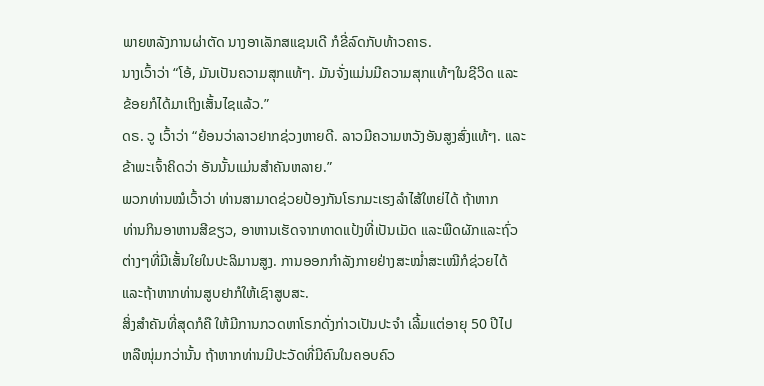ພາຍຫລັງການຜ່າຕັດ ນາງອາເລັກສແຊນເດີ ກໍຂີ່ລົດກັບທ້າວຄາຣ.
ນາງເວົ້າວ່າ “ໂອ້, ມັນເປັນຄວາມສຸກແທ້ໆ. ມັນຈັ່ງແມ່ນມີຄວາມສຸກແທ້ໆໃນຊີວິດ ແລະ
ຂ້ອຍກໍໄດ້ມາເຖິງເສັ້ນໄຊແລ້ວ.”
ດຣ. ວູ ເວົ້າວ່າ “ຍ້ອນວ່າລາວຢາກຊ່ວງຫາຍດີ. ລາວມີຄວາມຫວັງອັນສູງສົ່ງແທ້ໆ. ແລະ
ຂ້າພະເຈົ້າຄິດວ່າ ອັນນັ້ນແມ່ນສໍາຄັນຫລາຍ.”
ພວກທ່ານໝໍເວົ້າວ່າ ທ່ານສາມາດຊ່ວຍປ້ອງກັນໂຣກມະເຮງລໍາໄສ້ໃຫຍ່ໄດ້ ຖ້າຫາກ
ທ່ານກິນອາຫານສີຂຽວ, ອາຫານເຮັດຈາກທາດແປ້ງທີ່ເປັນເມັດ ແລະພືດຜັກແລະຖົ່ວ
ຕ່າງໆທີ່ມີເສັ້ນໃຍໃນປະລິມານສູງ. ການອອກກໍາລັງກາຍຢ່າງສະໝໍ່າສະເໝີກໍຊ່ວຍໄດ້
ແລະຖ້າຫາກທ່ານສູບຢາກໍໃຫ້ເຊົາສູບສະ.
ສິ່ງສໍາຄັນທີ່ສຸດກໍຄື ໃຫ້ມີການກວດຫາໂຣກດັ່ງກ່າວເປັນປະຈໍາ ເລີ້ມແຕ່ອາຍຸ 50 ປີໄປ
ຫລືໜຸ່ມກວ່ານັ້ນ ຖ້າຫາກທ່ານມີປະວັດທີ່ມີຄົນໃນຄອບຄົວ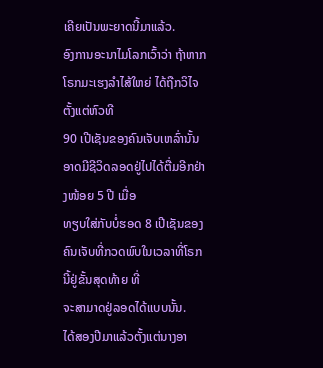ເຄີຍເປັນພະຍາດນີ້ມາແລ້ວ.
ອົງການອະນາໄມໂລກເວົ້າວ່າ ຖ້າຫາກໂຣກມະເຮງລໍາໄສ້ໃຫຍ່ ໄດ້ຖືກວິໄຈຕັ້ງແຕ່ຫົວທີ
90 ເປີເຊັນຂອງຄົນເຈັບເຫລົ່ານັ້ນ ອາດມີຊີວິດລອດຢູ່ໄປໄດ້ຕື່ມອີກຢ່າງໜ້ອຍ 5 ປີ ເມື່ອ
ທຽບໃສ່ກັບບໍ່ຮອດ 8 ເປີເຊັນຂອງຄົນເຈັບທີ່ກວດພົບໃນເວລາທີ່ໂຣກນີ້ຢູ່ຂັ້ນສຸດທ້າຍ ທີ່
ຈະສາມາດຢູ່ລອດໄດ້ແບບນັ້ນ.
ໄດ້ສອງປີມາແລ້ວຕັ້ງແຕ່ນາງອາ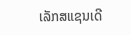ເລັກສແຊນເດີ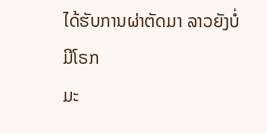ໄດ້ຮັບການຜ່າຕັດມາ ລາວຍັງບໍ່ມີໂຣກ
ມະ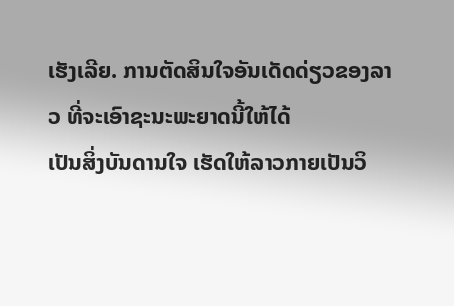ເຮັງເລີຍ. ການຕັດສິນໃຈອັນເດັດດ່ຽວຂອງລາວ ທີ່ຈະເອົາຊະນະພະຍາດນີ້ໃຫ້ໄດ້
ເປັນສິ່ງບັນດານໃຈ ເຮັດໃຫ້ລາວກາຍເປັນວິ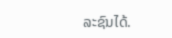ລະຊົນໄດ້.